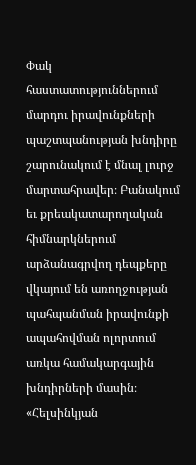Փակ հաստատություններում մարդու իրավունքների պաշտպանության խնդիրը շարունակում է մնալ լուրջ մարտահրավեր։ Բանակում եւ քրեակատարողական հիմնարկներում արձանագրվող դեպքերը վկայում են առողջության պահպանման իրավունքի ապահովման ոլորտում առկա համակարգային խնդիրների մասին։
«Հելսինկյան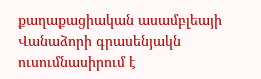քաղաքացիական ասամբլեայի Վանաձորի գրասենյակն ուսումնասիրում է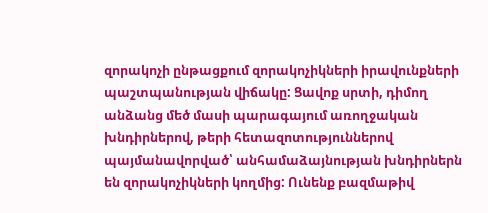զորակոչի ընթացքում զորակոչիկների իրավունքների պաշտպանության վիճակը: Ցավոք սրտի, դիմող անձանց մեծ մասի պարագայում առողջական խնդիրներով, թերի հետազոտություններով պայմանավորված՝ անհամաձայնության խնդիրներն են զորակոչիկների կողմից: Ունենք բազմաթիվ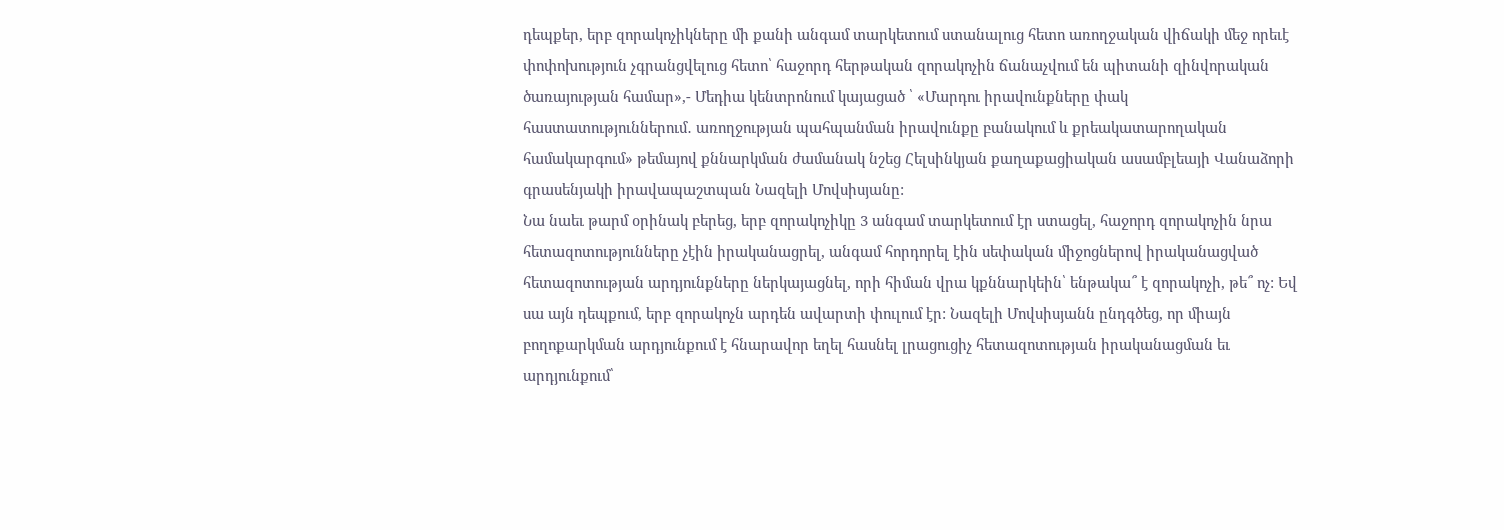դեպքեր, երբ զորակոչիկները մի քանի անգամ տարկետում ստանալուց հետո առողջական վիճակի մեջ որեւէ փոփոխություն չգրանցվելուց հետո՝ հաջորդ հերթական զորակոչին ճանաչվում են պիտանի զինվորական ծառայության համար»,- Մեդիա կենտրոնում կայացած ՝ «Մարդու իրավունքները փակ հաստատություններում․ առողջության պահպանման իրավունքը բանակում և քրեակատարողական համակարգում» թեմայով քննարկման ժամանակ նշեց Հելսինկյան քաղաքացիական ասամբլեայի Վանաձորի գրասենյակի իրավապաշտպան Նազելի Մովսիսյանը:
Նա նաեւ թարմ օրինակ բերեց, երբ զորակոչիկը 3 անգամ տարկետում էր ստացել, հաջորդ զորակոչին նրա հետազոտությունները չէին իրականացրել, անգամ հորդորել էին սեփական միջոցներով իրականացված հետազոտության արդյունքները ներկայացնել, որի հիման վրա կքննարկեին՝ ենթակա՞ է զորակոչի, թե՞ ոչ: Եվ սա այն դեպքում, երբ զորակոչն արդեն ավարտի փուլում էր: Նազելի Մովսիսյանն ընդգծեց, որ միայն բողոքարկման արդյունքում է հնարավոր եղել հասնել լրացուցիչ հետազոտության իրականացման եւ արդյունքում՝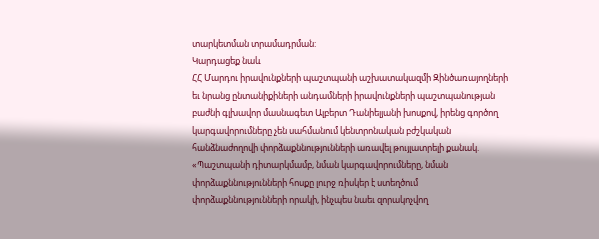տարկետման տրամադրման:
Կարդացեք նաև
ՀՀ Մարդու իրավունքների պաշտպանի աշխատակազմի Զինծառայողների եւ նրանց ընտանիքիների անդամների իրավունքների պաշտպանության բաժնի գլխավոր մասնագետ Ալբերտ Դանիելյանի խոսքով, իրենց գործող կարգավորումները չեն սահմանում կենտրոնական բժշկական հանձնաժողովի փորձաքննությունների առավել թույլատրելի քանակ. «Պաշտպանի դիտարկմամբ, նման կարգավորումները, նման փորձաքննությունների հոսքը լուրջ ռիսկեր է ստեղծում փորձաքննությունների որակի, ինչպես նաեւ զորակոչվող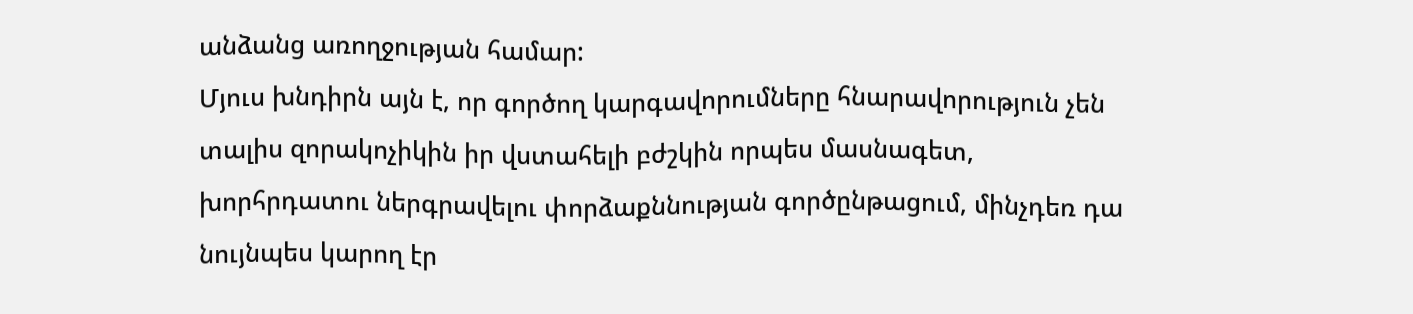անձանց առողջության համար:
Մյուս խնդիրն այն է, որ գործող կարգավորումները հնարավորություն չեն տալիս զորակոչիկին իր վստահելի բժշկին որպես մասնագետ, խորհրդատու ներգրավելու փորձաքննության գործընթացում, մինչդեռ դա նույնպես կարող էր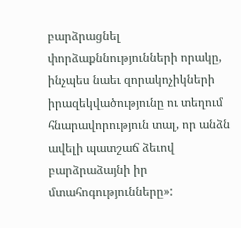բարձրացնել փորձաքննությունների որակը, ինչպես նաեւ զորակոչիկների իրազեկվածությունը ու տեղում հնարավորություն տալ, որ անձն ավելի պատշաճ ձեւով բարձրաձայնի իր մտահոգությունները»: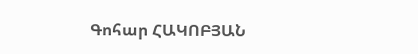Գոհար ՀԱԿՈԲՅԱՆ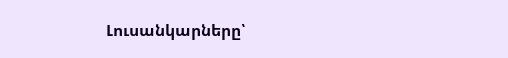Լուսանկարները՝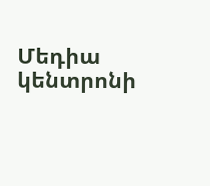Մեդիա կենտրոնի